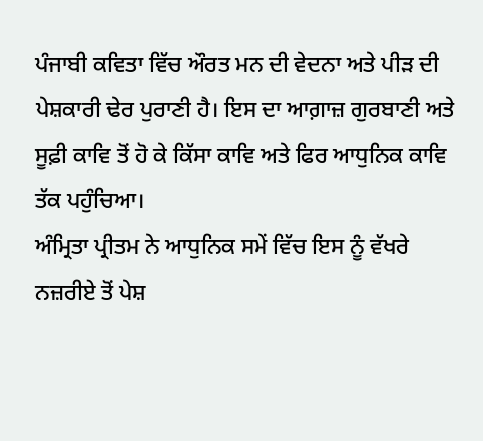ਪੰਜਾਬੀ ਕਵਿਤਾ ਵਿੱਚ ਔਰਤ ਮਨ ਦੀ ਵੇਦਨਾ ਅਤੇ ਪੀੜ ਦੀ ਪੇਸ਼ਕਾਰੀ ਢੇਰ ਪੁਰਾਣੀ ਹੈ। ਇਸ ਦਾ ਆਗ਼ਾਜ਼ ਗੁਰਬਾਣੀ ਅਤੇ ਸੂਫ਼ੀ ਕਾਵਿ ਤੋਂ ਹੋ ਕੇ ਕਿੱਸਾ ਕਾਵਿ ਅਤੇ ਫਿਰ ਆਧੁਨਿਕ ਕਾਵਿ ਤੱਕ ਪਹੁੰਚਿਆ।
ਅੰਮ੍ਰਿਤਾ ਪ੍ਰੀਤਮ ਨੇ ਆਧੁਨਿਕ ਸਮੇਂ ਵਿੱਚ ਇਸ ਨੂੰ ਵੱਖਰੇ ਨਜ਼ਰੀਏ ਤੋਂ ਪੇਸ਼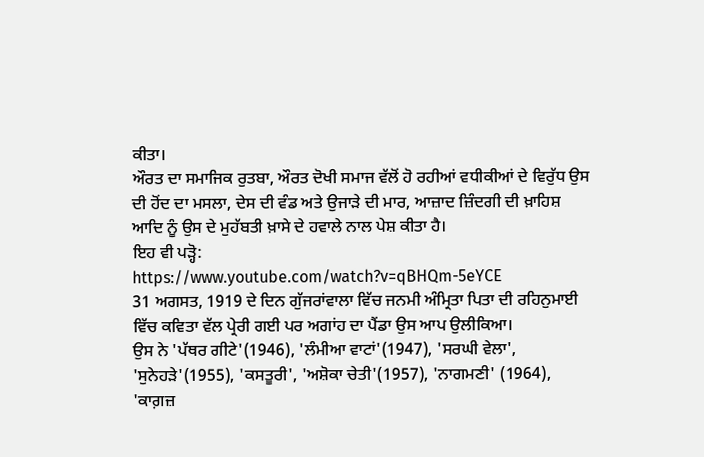ਕੀਤਾ।
ਔਰਤ ਦਾ ਸਮਾਜਿਕ ਰੁਤਬਾ, ਔਰਤ ਦੋਖੀ ਸਮਾਜ ਵੱਲੋਂ ਹੋ ਰਹੀਆਂ ਵਧੀਕੀਆਂ ਦੇ ਵਿਰੁੱਧ ਉਸ ਦੀ ਹੋਂਦ ਦਾ ਮਸਲਾ, ਦੇਸ ਦੀ ਵੰਡ ਅਤੇ ਉਜਾੜੇ ਦੀ ਮਾਰ, ਆਜ਼ਾਦ ਜ਼ਿੰਦਗੀ ਦੀ ਖ਼ਾਹਿਸ਼ ਆਦਿ ਨੂੰ ਉਸ ਦੇ ਮੁਹੱਬਤੀ ਖ਼ਾਸੇ ਦੇ ਹਵਾਲੇ ਨਾਲ ਪੇਸ਼ ਕੀਤਾ ਹੈ।
ਇਹ ਵੀ ਪੜ੍ਹੋ:
https://www.youtube.com/watch?v=qBHQm-5eYCE
31 ਅਗਸਤ, 1919 ਦੇ ਦਿਨ ਗੁੱਜਰਾਂਵਾਲਾ ਵਿੱਚ ਜਨਮੀ ਅੰਮ੍ਰਿਤਾ ਪਿਤਾ ਦੀ ਰਹਿਨੁਮਾਈ ਵਿੱਚ ਕਵਿਤਾ ਵੱਲ ਪ੍ਰੇਰੀ ਗਈ ਪਰ ਅਗਾਂਹ ਦਾ ਪੈਂਡਾ ਉਸ ਆਪ ਉਲੀਕਿਆ।
ਉਸ ਨੇ 'ਪੱਥਰ ਗੀਟੇ'(1946), 'ਲੰਮੀਆ ਵਾਟਾਂ'(1947), 'ਸਰਘੀ ਵੇਲਾ', 'ਸੁਨੇਹੜੇ'(1955), 'ਕਸਤੂਰੀ', 'ਅਸ਼ੋਕਾ ਚੇਤੀ'(1957), 'ਨਾਗਮਣੀ' (1964), 'ਕਾਗ਼ਜ਼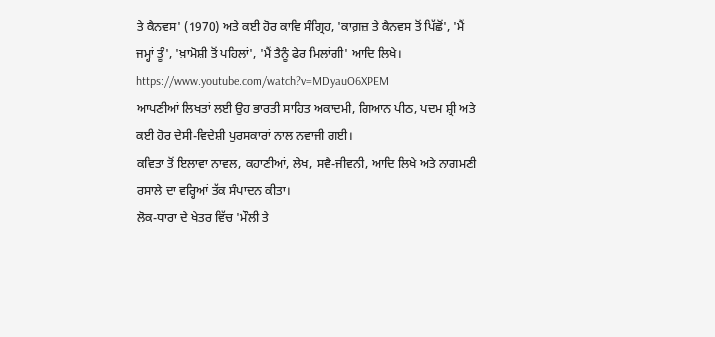ਤੇ ਕੈਨਵਸ' (1970) ਅਤੇ ਕਈ ਹੋਰ ਕਾਵਿ ਸੰਗ੍ਰਿਹ, 'ਕਾਗ਼ਜ਼ ਤੇ ਕੈਨਵਸ ਤੋਂ ਪਿੱਛੋਂ', 'ਮੈਂ ਜਮ੍ਹਾਂ ਤੂੰ', 'ਖ਼ਾਮੋਸ਼ੀ ਤੋਂ ਪਹਿਲਾਂ', 'ਮੈਂ ਤੈਨੂੰ ਫੇਰ ਮਿਲਾਂਗੀ' ਆਦਿ ਲਿਖੇ।
https://www.youtube.com/watch?v=MDyauO6XPEM
ਆਪਣੀਆਂ ਲਿਖਤਾਂ ਲਈ ਉਹ ਭਾਰਤੀ ਸਾਹਿਤ ਅਕਾਦਮੀ, ਗਿਆਨ ਪੀਠ, ਪਦਮ ਸ਼੍ਰੀ ਅਤੇ ਕਈ ਹੋਰ ਦੇਸੀ-ਵਿਦੇਸ਼ੀ ਪੁਰਸਕਾਰਾਂ ਨਾਲ ਨਵਾਜੀ ਗਈ।
ਕਵਿਤਾ ਤੋਂ ਇਲਾਵਾ ਨਾਵਲ, ਕਹਾਣੀਆਂ, ਲੇਖ, ਸਵੈ-ਜੀਵਨੀ, ਆਦਿ ਲਿਖੇ ਅਤੇ ਨਾਗਮਣੀ ਰਸਾਲੇ ਦਾ ਵਰ੍ਹਿਆਂ ਤੱਕ ਸੰਪਾਦਨ ਕੀਤਾ।
ਲੋਕ-ਧਾਰਾ ਦੇ ਖੇਤਰ ਵਿੱਚ 'ਮੌਲੀ ਤੇ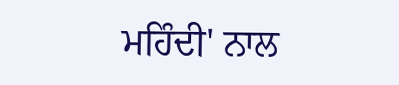ਮਹਿੰਦੀ' ਨਾਲ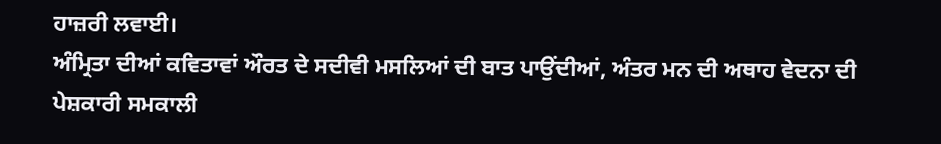ਹਾਜ਼ਰੀ ਲਵਾਈ।
ਅੰਮ੍ਰਿਤਾ ਦੀਆਂ ਕਵਿਤਾਵਾਂ ਔਰਤ ਦੇ ਸਦੀਵੀ ਮਸਲਿਆਂ ਦੀ ਬਾਤ ਪਾਉਂਦੀਆਂ, ਅੰਤਰ ਮਨ ਦੀ ਅਥਾਹ ਵੇਦਨਾ ਦੀ ਪੇਸ਼ਕਾਰੀ ਸਮਕਾਲੀ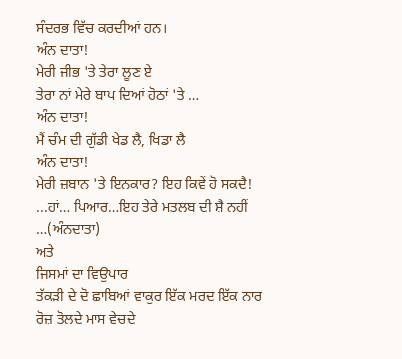ਸੰਦਰਭ ਵਿੱਚ ਕਰਦੀਆਂ ਹਨ।
ਅੰਨ ਦਾਤਾ!
ਮੇਰੀ ਜੀਭ 'ਤੇ ਤੇਰਾ ਲੂਣ ਏ
ਤੇਰਾ ਨਾਂ ਮੇਰੇ ਬਾਪ ਦਿਆਂ ਹੋਠਾਂ 'ਤੇ …
ਅੰਨ ਦਾਤਾ!
ਮੈਂ ਚੰਮ ਦੀ ਗੁੱਡੀ ਖੇਡ ਲੈ, ਖਿਡਾ ਲੈ
ਅੰਨ ਦਾਤਾ!
ਮੇਰੀ ਜ਼ਬਾਨ 'ਤੇ ਇਨਕਾਰ? ਇਹ ਕਿਵੇਂ ਹੋ ਸਕਦੈ!
...ਹਾਂ… ਪਿਆਰ…ਇਹ ਤੇਰੇ ਮਤਲਬ ਦੀ ਸ਼ੈ ਨਹੀਂ …(ਅੰਨਦਾਤਾ)
ਅਤੇ
ਜਿਸਮਾਂ ਦਾ ਵਿਉਪਾਰ
ਤੱਕੜੀ ਦੇ ਦੋ ਛਾਬਿਆਂ ਵਾਕੁਰ ਇੱਕ ਮਰਦ ਇੱਕ ਨਾਰ
ਰੋਜ਼ ਤੋਲਦੇ ਮਾਸ ਵੇਚਦੇ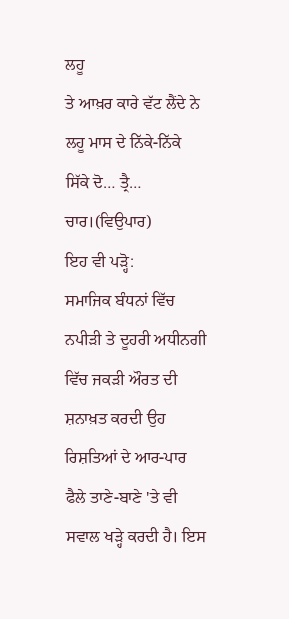ਲਹੂ
ਤੇ ਆਖ਼ਰ ਕਾਰੇ ਵੱਟ ਲੈਂਦੇ ਨੇ
ਲਹੂ ਮਾਸ ਦੇ ਨਿੱਕੇ-ਨਿੱਕੇ ਸਿੱਕੇ ਦੋ… ਤ੍ਰੈ… ਚਾਰ।(ਵਿਉਪਾਰ)
ਇਹ ਵੀ ਪੜ੍ਹੋ:
ਸਮਾਜਿਕ ਬੰਧਨਾਂ ਵਿੱਚ ਨਪੀੜੀ ਤੇ ਦੂਹਰੀ ਅਧੀਨਗੀ ਵਿੱਚ ਜਕੜੀ ਔਰਤ ਦੀ ਸ਼ਨਾਖ਼ਤ ਕਰਦੀ ਉਹ ਰਿਸ਼ਤਿਆਂ ਦੇ ਆਰ-ਪਾਰ ਫੈਲੇ ਤਾਣੇ-ਬਾਣੇ 'ਤੇ ਵੀ ਸਵਾਲ ਖੜ੍ਹੇ ਕਰਦੀ ਹੈ। ਇਸ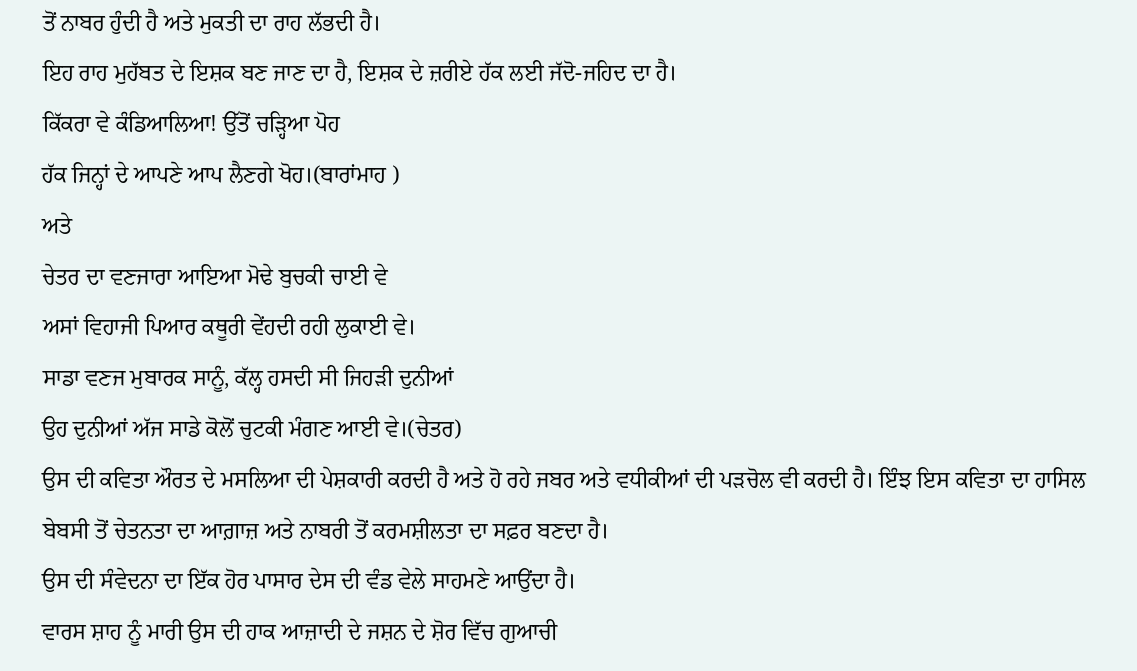ਤੋਂ ਨਾਬਰ ਹੁੰਦੀ ਹੈ ਅਤੇ ਮੁਕਤੀ ਦਾ ਰਾਹ ਲੱਭਦੀ ਹੈ।
ਇਹ ਰਾਹ ਮੁਹੱਬਤ ਦੇ ਇਸ਼ਕ ਬਣ ਜਾਣ ਦਾ ਹੈ, ਇਸ਼ਕ ਦੇ ਜ਼ਰੀਏ ਹੱਕ ਲਈ ਜੱਦੋ-ਜਹਿਦ ਦਾ ਹੈ।
ਕਿੱਕਰਾ ਵੇ ਕੰਡਿਆਲਿਆ! ਉੱਤੋਂ ਚੜ੍ਹਿਆ ਪੋਹ
ਹੱਕ ਜਿਨ੍ਹਾਂ ਦੇ ਆਪਣੇ ਆਪ ਲੈਣਗੇ ਖੋਹ।(ਬਾਰਾਂਮਾਹ )
ਅਤੇ
ਚੇਤਰ ਦਾ ਵਣਜਾਰਾ ਆਇਆ ਮੋਢੇ ਬੁਚਕੀ ਚਾਈ ਵੇ
ਅਸਾਂ ਵਿਹਾਜੀ ਪਿਆਰ ਕਥੂਰੀ ਵੇਂਹਦੀ ਰਹੀ ਲੁਕਾਈ ਵੇ।
ਸਾਡਾ ਵਣਜ ਮੁਬਾਰਕ ਸਾਨੂੰ, ਕੱਲ੍ਹ ਹਸਦੀ ਸੀ ਜਿਹੜੀ ਦੁਨੀਆਂ
ਉਹ ਦੁਨੀਆਂ ਅੱਜ ਸਾਡੇ ਕੋਲੋਂ ਚੁਟਕੀ ਮੰਗਣ ਆਈ ਵੇ।(ਚੇਤਰ)
ਉਸ ਦੀ ਕਵਿਤਾ ਔਰਤ ਦੇ ਮਸਲਿਆ ਦੀ ਪੇਸ਼ਕਾਰੀ ਕਰਦੀ ਹੈ ਅਤੇ ਹੋ ਰਹੇ ਜਬਰ ਅਤੇ ਵਧੀਕੀਆਂ ਦੀ ਪੜਚੋਲ ਵੀ ਕਰਦੀ ਹੈ। ਇੰਝ ਇਸ ਕਵਿਤਾ ਦਾ ਹਾਸਿਲ ਬੇਬਸੀ ਤੋਂ ਚੇਤਨਤਾ ਦਾ ਆਗ਼ਾਜ਼ ਅਤੇ ਨਾਬਰੀ ਤੋਂ ਕਰਮਸ਼ੀਲਤਾ ਦਾ ਸਫ਼ਰ ਬਣਦਾ ਹੈ।
ਉਸ ਦੀ ਸੰਵੇਦਨਾ ਦਾ ਇੱਕ ਹੋਰ ਪਾਸਾਰ ਦੇਸ ਦੀ ਵੰਡ ਵੇਲੇ ਸਾਹਮਣੇ ਆਉਂਦਾ ਹੈ।
ਵਾਰਸ ਸ਼ਾਹ ਨੂੰ ਮਾਰੀ ਉਸ ਦੀ ਹਾਕ ਆਜ਼ਾਦੀ ਦੇ ਜਸ਼ਨ ਦੇ ਸ਼ੋਰ ਵਿੱਚ ਗੁਆਚੀ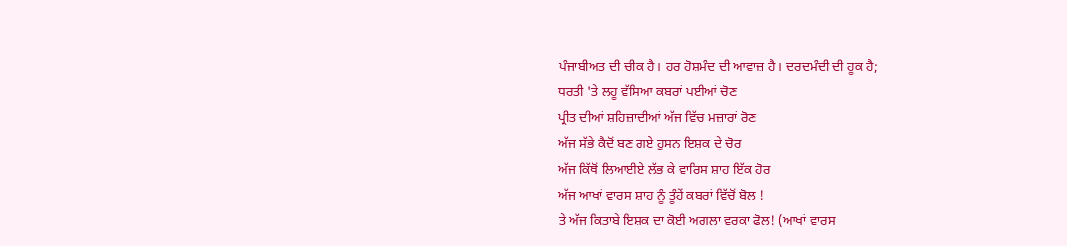ਪੰਜਾਬੀਅਤ ਦੀ ਚੀਕ ਹੈ। ਹਰ ਹੋਸ਼ਮੰਦ ਦੀ ਆਵਾਜ਼ ਹੈ। ਦਰਦਮੰਦੀ ਦੀ ਹੂਕ ਹੈ;
ਧਰਤੀ 'ਤੇ ਲਹੂ ਵੱਸਿਆ ਕਬਰਾਂ ਪਈਆਂ ਚੋਣ
ਪ੍ਰੀਤ ਦੀਆਂ ਸ਼ਹਿਜ਼ਾਦੀਆਂ ਅੱਜ ਵਿੱਚ ਮਜ਼ਾਰਾਂ ਰੋਣ
ਅੱਜ ਸੱਭੇ ਕੈਦੋਂ ਬਣ ਗਏ ਹੁਸਨ ਇਸ਼ਕ ਦੇ ਚੋਰ
ਅੱਜ ਕਿੱਥੋਂ ਲਿਆਈਏ ਲੱਭ ਕੇ ਵਾਰਿਸ ਸ਼ਾਹ ਇੱਕ ਹੋਰ
ਅੱਜ ਆਖਾਂ ਵਾਰਸ ਸ਼ਾਹ ਨੂੰ ਤੂੰਹੇਂ ਕਬਰਾਂ ਵਿੱਚੋਂ ਬੋਲ !
ਤੇ ਅੱਜ ਕਿਤਾਬੇ ਇਸ਼ਕ ਦਾ ਕੋਈ ਅਗਲਾ ਵਰਕਾ ਫੋਲ! (ਆਖਾਂ ਵਾਰਸ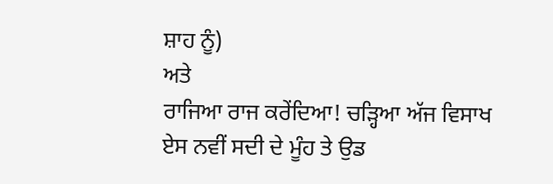ਸ਼ਾਹ ਨੂੰ)
ਅਤੇ
ਰਾਜਿਆ ਰਾਜ ਕਰੇਂਦਿਆ! ਚੜ੍ਹਿਆ ਅੱਜ ਵਿਸਾਖ
ਏਸ ਨਵੀਂ ਸਦੀ ਦੇ ਮੂੰਹ ਤੇ ਉਡ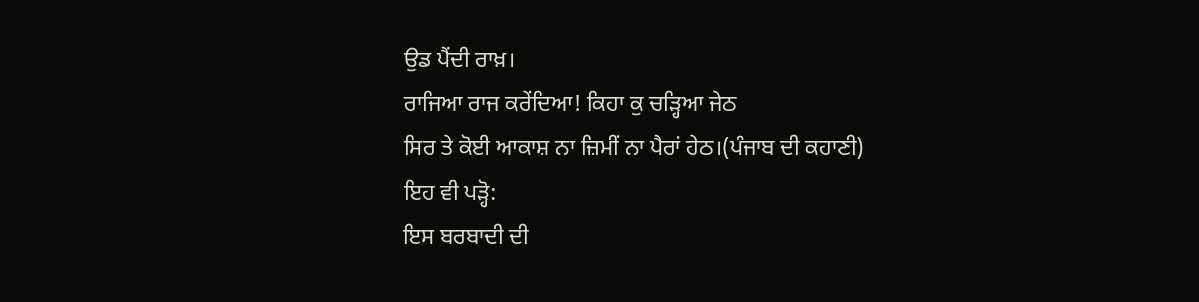ਉਡ ਪੈਂਦੀ ਰਾਖ਼।
ਰਾਜਿਆ ਰਾਜ ਕਰੇਂਦਿਆ! ਕਿਹਾ ਕੁ ਚੜ੍ਹਿਆ ਜੇਠ
ਸਿਰ ਤੇ ਕੋਈ ਆਕਾਸ਼ ਨਾ ਜ਼ਿਮੀਂ ਨਾ ਪੈਰਾਂ ਹੇਠ।(ਪੰਜਾਬ ਦੀ ਕਹਾਣੀ)
ਇਹ ਵੀ ਪੜ੍ਹੋ:
ਇਸ ਬਰਬਾਦੀ ਦੀ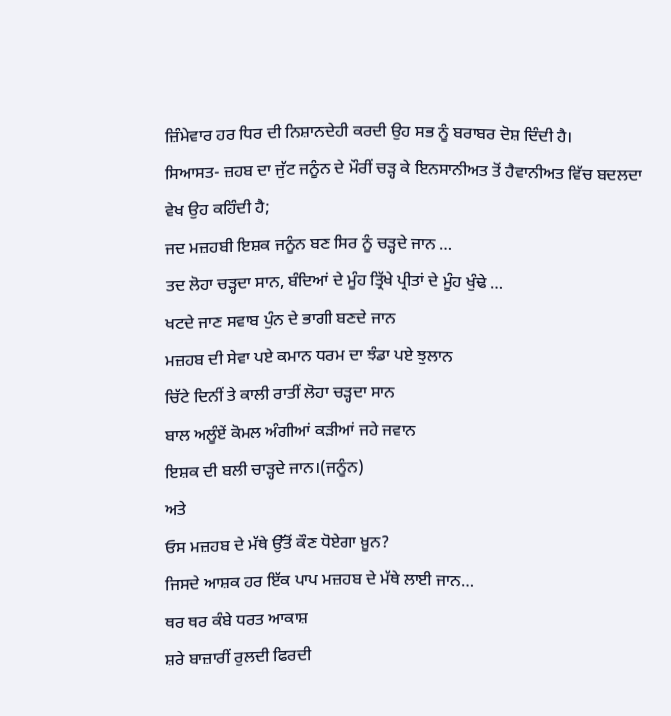ਜ਼ਿੰਮੇਵਾਰ ਹਰ ਧਿਰ ਦੀ ਨਿਸ਼ਾਨਦੇਹੀ ਕਰਦੀ ਉਹ ਸਭ ਨੂੰ ਬਰਾਬਰ ਦੋਸ਼ ਦਿੰਦੀ ਹੈ।
ਸਿਆਸਤ- ਜ਼ਹਬ ਦਾ ਜੁੱਟ ਜਨੂੰਨ ਦੇ ਮੌਰੀਂ ਚੜ੍ਹ ਕੇ ਇਨਸਾਨੀਅਤ ਤੋਂ ਹੈਵਾਨੀਅਤ ਵਿੱਚ ਬਦਲਦਾ ਵੇਖ ਉਹ ਕਹਿੰਦੀ ਹੈ;
ਜਦ ਮਜ਼ਹਬੀ ਇਸ਼ਕ ਜਨੂੰਨ ਬਣ ਸਿਰ ਨੂੰ ਚੜ੍ਹਦੇ ਜਾਨ …
ਤਦ ਲੋਹਾ ਚੜ੍ਹਦਾ ਸਾਨ, ਬੰਦਿਆਂ ਦੇ ਮੂੰਹ ਤ੍ਰਿੱਖੇ ਪ੍ਰੀਤਾਂ ਦੇ ਮੂੰਹ ਖੁੰਢੇ …
ਖਟਦੇ ਜਾਣ ਸਵਾਬ ਪੁੰਨ ਦੇ ਭਾਗੀ ਬਣਦੇ ਜਾਨ
ਮਜ਼ਹਬ ਦੀ ਸੇਵਾ ਪਏ ਕਮਾਨ ਧਰਮ ਦਾ ਝੰਡਾ ਪਏ ਝੁਲਾਨ
ਚਿੱਟੇ ਦਿਨੀਂ ਤੇ ਕਾਲੀ ਰਾਤੀਂ ਲੋਹਾ ਚੜ੍ਹਦਾ ਸਾਨ
ਬਾਲ ਅਲੂੰਏਂ ਕੋਮਲ ਅੰਗੀਆਂ ਕੜੀਆਂ ਜਹੇ ਜਵਾਨ
ਇਸ਼ਕ ਦੀ ਬਲੀ ਚਾੜ੍ਹਦੇ ਜਾਨ।(ਜਨੂੰਨ)
ਅਤੇ
ਓਸ ਮਜ਼ਹਬ ਦੇ ਮੱਥੇ ਉੱਤੋਂ ਕੌਣ ਧੋਏਗਾ ਖ਼ੂਨ?
ਜਿਸਦੇ ਆਸ਼ਕ ਹਰ ਇੱਕ ਪਾਪ ਮਜ਼ਹਬ ਦੇ ਮੱਥੇ ਲਾਈ ਜਾਨ…
ਥਰ ਥਰ ਕੰਬੇ ਧਰਤ ਆਕਾਸ਼
ਸ਼ਰੇ ਬਾਜ਼ਾਰੀਂ ਰੁਲਦੀ ਫਿਰਦੀ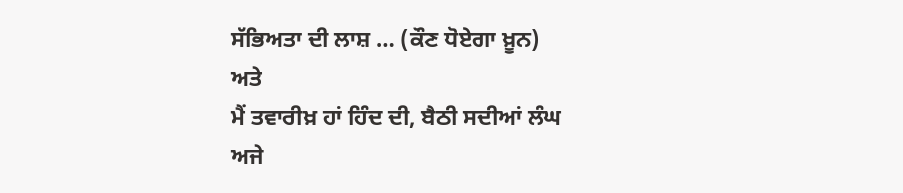ਸੱਭਿਅਤਾ ਦੀ ਲਾਸ਼ … (ਕੌਣ ਧੋਏਗਾ ਖ਼ੂਨ)
ਅਤੇ
ਮੈਂ ਤਵਾਰੀਖ਼ ਹਾਂ ਹਿੰਦ ਦੀ, ਬੈਠੀ ਸਦੀਆਂ ਲੰਘ
ਅਜੇ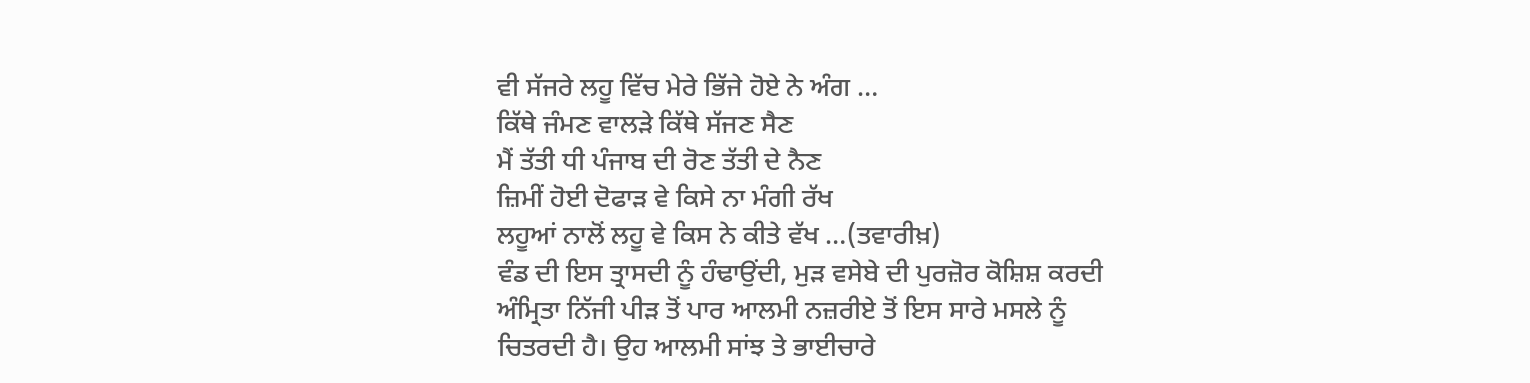ਵੀ ਸੱਜਰੇ ਲਹੂ ਵਿੱਚ ਮੇਰੇ ਭਿੱਜੇ ਹੋਏ ਨੇ ਅੰਗ …
ਕਿੱਥੇ ਜੰਮਣ ਵਾਲੜੇ ਕਿੱਥੇ ਸੱਜਣ ਸੈਣ
ਮੈਂ ਤੱਤੀ ਧੀ ਪੰਜਾਬ ਦੀ ਰੋਣ ਤੱਤੀ ਦੇ ਨੈਣ
ਜ਼ਿਮੀਂ ਹੋਈ ਦੋਫਾੜ ਵੇ ਕਿਸੇ ਨਾ ਮੰਗੀ ਰੱਖ
ਲਹੂਆਂ ਨਾਲੋਂ ਲਹੂ ਵੇ ਕਿਸ ਨੇ ਕੀਤੇ ਵੱਖ …(ਤਵਾਰੀਖ਼)
ਵੰਡ ਦੀ ਇਸ ਤ੍ਰਾਸਦੀ ਨੂੰ ਹੰਢਾਉਂਦੀ, ਮੁੜ ਵਸੇਬੇ ਦੀ ਪੁਰਜ਼ੋਰ ਕੋਸ਼ਿਸ਼ ਕਰਦੀ ਅੰਮ੍ਰਿਤਾ ਨਿੱਜੀ ਪੀੜ ਤੋਂ ਪਾਰ ਆਲਮੀ ਨਜ਼ਰੀਏ ਤੋਂ ਇਸ ਸਾਰੇ ਮਸਲੇ ਨੂੰ ਚਿਤਰਦੀ ਹੈ। ਉਹ ਆਲਮੀ ਸਾਂਝ ਤੇ ਭਾਈਚਾਰੇ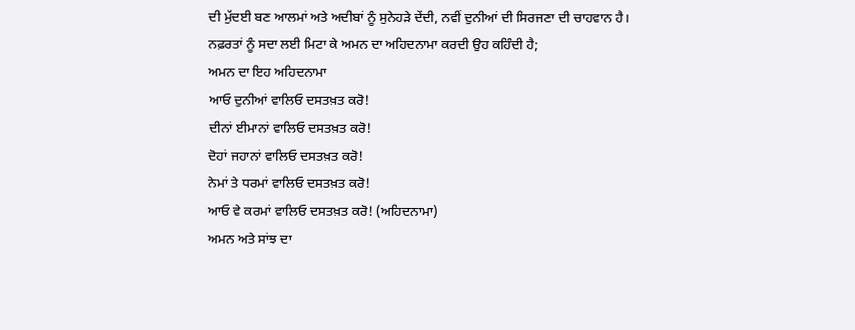ਦੀ ਮੁੱਦਈ ਬਣ ਆਲਮਾਂ ਅਤੇ ਅਦੀਬਾਂ ਨੂੰ ਸੁਨੇਹੜੇ ਦੇਂਦੀ, ਨਵੀਂ ਦੁਨੀਆਂ ਦੀ ਸਿਰਜਣਾ ਦੀ ਚਾਹਵਾਨ ਹੈ।
ਨਫ਼ਰਤਾਂ ਨੂੰ ਸਦਾ ਲਈ ਮਿਟਾ ਕੇ ਅਮਨ ਦਾ ਅਹਿਦਨਾਮਾ ਕਰਦੀ ਉਹ ਕਹਿੰਦੀ ਹੈ;
ਅਮਨ ਦਾ ਇਹ ਅਹਿਦਨਾਮਾ
ਆਓ ਦੁਨੀਆਂ ਵਾਲਿਓ ਦਸਤਖ਼ਤ ਕਰੋ!
ਦੀਨਾਂ ਈਮਾਨਾਂ ਵਾਲਿਓ ਦਸਤਖ਼ਤ ਕਰੋ!
ਦੋਹਾਂ ਜਹਾਨਾਂ ਵਾਲਿਓ ਦਸਤਖ਼ਤ ਕਰੋ!
ਨੇਮਾਂ ਤੇ ਧਰਮਾਂ ਵਾਲਿਓ ਦਸਤਖ਼ਤ ਕਰੋ!
ਆਓ ਵੇ ਕਰਮਾਂ ਵਾਲਿਓ ਦਸਤਖ਼ਤ ਕਰੋ! (ਅਹਿਦਨਾਮਾ)
ਅਮਨ ਅਤੇ ਸਾਂਝ ਦਾ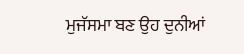ਮੁਜੱਸਮਾ ਬਣ ਉਹ ਦੁਨੀਆਂ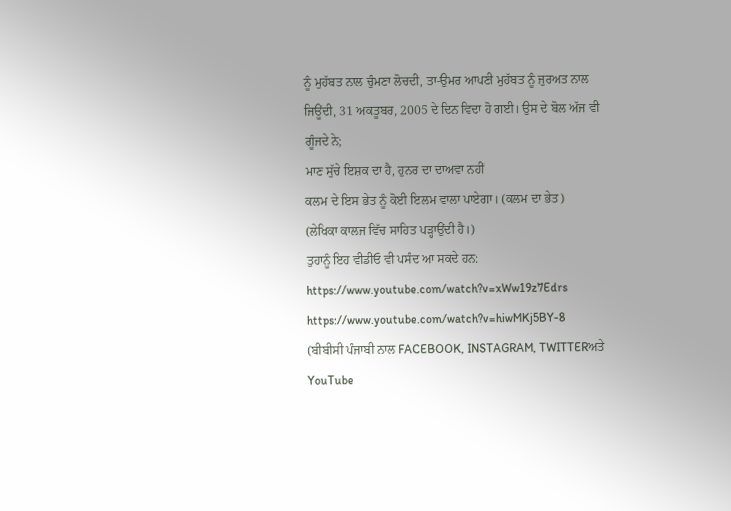ਨੂੰ ਮੁਹੱਬਤ ਨਾਲ ਚੁੰਮਣਾ ਲੋਚਦੀ, ਤਾ-ਉਮਰ ਆਪਣੀ ਮੁਹੱਬਤ ਨੂੰ ਜੁਰਅਤ ਨਾਲ ਜਿਊਂਦੀ, 31 ਅਕਤੂਬਰ, 2005 ਦੇ ਦਿਨ ਵਿਦਾ ਹੋ ਗਈ। ਉਸ ਦੇ ਬੋਲ ਅੱਜ ਵੀ ਗੂੰਜਦੇ ਨੇ;
ਮਾਣ ਸੁੱਚੇ ਇਸ਼ਕ ਦਾ ਹੈ, ਹੁਨਰ ਦਾ ਦਾਅਵਾ ਨਹੀਂ
ਕਲਮ ਦੇ ਇਸ ਭੇਤ ਨੂੰ ਕੋਈ ਇਲਮ ਵਾਲਾ ਪਾਏਗਾ। (ਕਲਮ ਦਾ ਭੇਤ)
(ਲੇਖਿਕਾ ਕਾਲਜ ਵਿੱਚ ਸਾਹਿਤ ਪੜ੍ਹਾਉਂਦੀ ਹੈ।)
ਤੁਹਾਨੂੰ ਇਹ ਵੀਡੀਓ ਵੀ ਪਸੰਦ ਆ ਸਕਦੇ ਹਨ:
https://www.youtube.com/watch?v=xWw19z7Edrs
https://www.youtube.com/watch?v=hiwMKj5BY-8
(ਬੀਬੀਸੀ ਪੰਜਾਬੀ ਨਾਲ FACEBOOK, INSTAGRAM, TWITTERਅਤੇ YouTube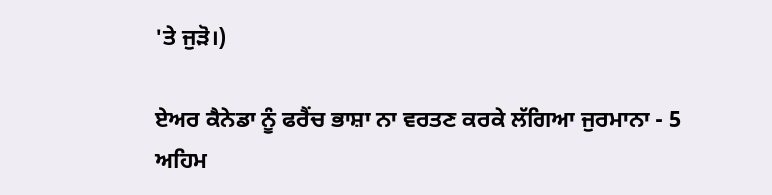'ਤੇ ਜੁੜੋ।)

ਏਅਰ ਕੈਨੇਡਾ ਨੂੰ ਫਰੈਂਚ ਭਾਸ਼ਾ ਨਾ ਵਰਤਣ ਕਰਕੇ ਲੱਗਿਆ ਜੁਰਮਾਨਾ - 5 ਅਹਿਮ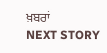ਖ਼ਬਰਾਂ
NEXT STORY